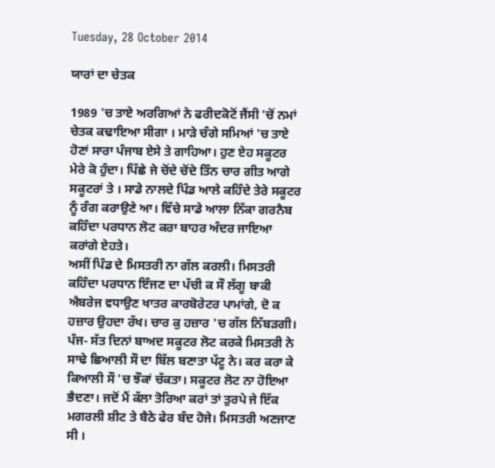Tuesday, 28 October 2014

ਯਾਰਾਂ ਦਾ ਚੇਤਕ

1989 'ਚ ਤਾਏ ਅਰਗਿਆਂ ਨੇ ਫਰੀਦਕੋਟੋਂ ਜੈਂਸੀ 'ਚੋਂ ਨਮਾਂ ਚੇਤਕ ਕਢਾਇਆ ਸੀਗਾ । ਮਾੜੇ ਚੰਗੇ ਸਮਿਆਂ 'ਚ ਤਾਏ ਹੋਣਾਂ ਸਾਰਾ ਪੰਜਾਬ ਏਸੇ ਤੇ ਗਾਹਿਆ। ਹੁਣ ਏਹ ਸਕੂਟਰ ਮੇਰੇ ਕੋ ਹੁੰਦਾ। ਪਿੱਛੇ ਜੇ ਚੋਂਦੇ ਚੋਂਦੇ ਤਿੰਨ ਚਾਰ ਗੀਤ ਆਗੇ ਸਕੂਟਰਾਂ ਤੇ । ਸਾਡੇ ਨਾਲਦੇ ਪਿੰਡ ਆਲੇ ਕਹਿੰਦੇ ਤੇਰੇ ਸਕੂਟਰ ਨੂੰ ਰੰਗ ਕਰਾਉਣੇ ਆ। ਵਿੱਚੇ ਸਾਡੇ ਆਲਾ ਨਿੱਕਾ ਗਰਨੈਬ ਕਹਿੰਦਾ ਪਰਧਾਨ ਲੋਟ ਕਰਾ ਬਾਹਰ ਅੰਦਰ ਜਾਇਆ ਕਰਾਂਗੇ ਏਹਤੇ।
ਅਸੀਂ ਪਿੰਡ ਦੇ ਮਿਸਤਰੀ ਨਾ ਗੱਲ ਕਰਲੀ। ਮਿਸਤਰੀ ਕਹਿੰਦਾ ਪਰਧਾਨ ਇੰਜਣ ਦਾ ਪੱਚੀ ਕ ਸੌ ਲੱਗੂ ਬਾਕੀ ਐਬਰੇਜ ਵਧਾਉਣ ਖਾਤਰ ਕਾਰਬੋਰੇਟਰ ਪਾਮਾਂਗੇ, ਦੋ ਕ ਹਜ਼ਾਰ ਉਹਦਾ ਰੱਖ। ਚਾਰ ਕੁ ਹਜ਼ਾਰ 'ਚ ਗੱਲ ਨਿੱਬੜਗੀ। ਪੰਜ- ਸੱਤ ਦਿਨਾਂ ਬਾਅਦ ਸਕੂਟਰ ਲੋਟ ਕਰਕੇ ਮਿਸਤਰੀ ਨੇ ਸਾਢੇ ਛਿਆਲੀ ਸੌ ਦਾ ਬਿੱਲ ਬਣਾਤਾ ਪੱਟੂ ਨੇ। ਕਰ ਕਰਾ ਕੇ ਕਿਆਲੀ ਸੌ 'ਚ ਝੌਕਾਂ ਚੱਕਤਾ। ਸਕੂਟਰ ਲੋਟ ਨਾ ਹੋਇਆ ਭੈਦਣਾ। ਜਦੋਂ ਮੈਂ ਕੱਲਾ ਤੋਰਿਆ ਕਰਾਂ ਤਾਂ ਤੁਰਪੇ ਜੇ ਇੱਕ ਮਗਰਲੀ ਸ਼ੀਟ ਤੇ ਬੈਠੇ ਫੇਰ ਬੰਦ ਹੋਜੇ। ਮਿਸਤਰੀ ਅਣਜਾਣ ਸੀ ।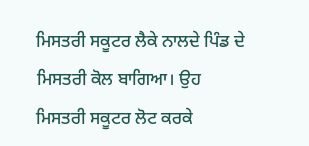ਮਿਸਤਰੀ ਸਕੂਟਰ ਲੈਕੇ ਨਾਲਦੇ ਪਿੰਡ ਦੇ ਮਿਸਤਰੀ ਕੋਲ ਬਾਗਿਆ। ਉਹ ਮਿਸਤਰੀ ਸਕੂਟਰ ਲੋਟ ਕਰਕੇ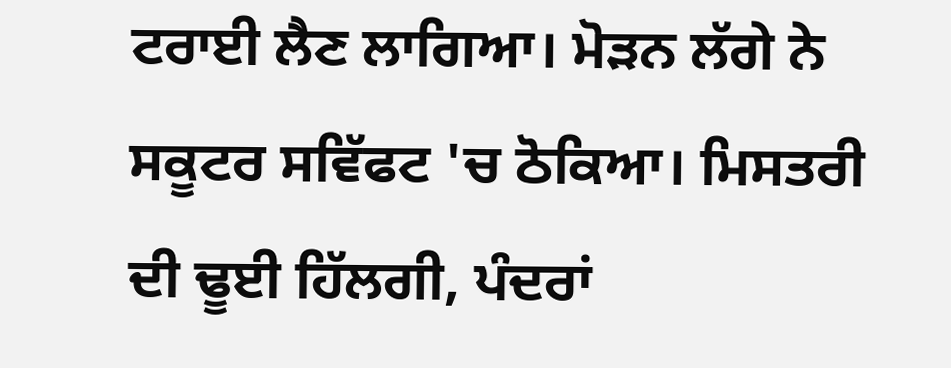ਟਰਾਈ ਲੈਣ ਲਾਗਿਆ। ਮੋੜਨ ਲੱਗੇ ਨੇ ਸਕੂਟਰ ਸਵਿੱਫਟ 'ਚ ਠੋਕਿਆ। ਮਿਸਤਰੀ ਦੀ ਢੂਈ ਹਿੱਲਗੀ, ਪੰਦਰਾਂ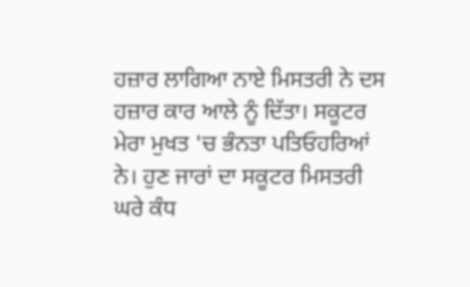ਹਜ਼ਾਰ ਲਾਗਿਆ ਨਾਏ ਮਿਸਤਰੀ ਨੇ ਦਸ ਹਜ਼ਾਰ ਕਾਰ ਆਲੇ ਨੂੰ ਦਿੱਤਾ। ਸਕੂਟਰ ਮੇਰਾ ਮੁਖਤ 'ਚ ਭੰਨਤਾ ਪਤਿਓਹਰਿਆਂ ਨੇ। ਹੁਣ ਜਾਰਾਂ ਦਾ ਸਕੂਟਰ ਮਿਸਤਰੀ ਘਰੇ ਕੰਧ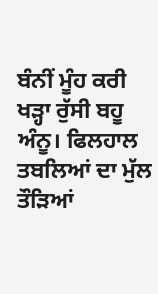ਬੰਨੀਂ ਮੂੰਹ ਕਰੀ ਖੜ੍ਹਾ ਰੁੱਸੀ ਬਹੂ ਅੰਨੂ। ਫਿਲਹਾਲ ਤਬਲਿਆਂ ਦਾ ਮੁੱਲ ਤੌੜਿਆਂ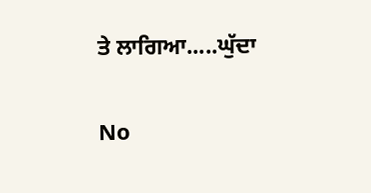ਤੇ ਲਾਗਿਆ.....ਘੁੱਦਾ

No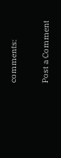comments:

Post a Comment